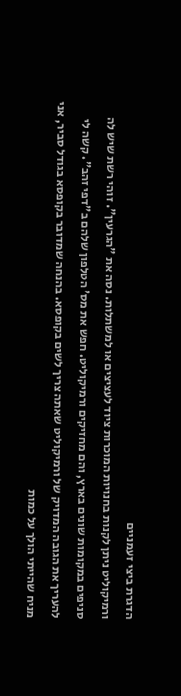הדגרת ביצי זעמניים
ורמיקוליט ניתן לקנות בחנויות המוכרות ציוד לעציצים או למשתלות. נסה את "הגרעין". זוהי רשת שיש לה סניפים במקומות שונים בארץ, והם מחזיקים ורמיקוליט. חפש את מס' הטלפון שלהם ב"דפי זהב". קשה לי להעריך את הגובה המדויק של ורמיקוליט שאתה צריך לשים בקופסא. בהנחה שמדובר בקופסא בגודל סביר, אני מניח שהייתי הולך על כמות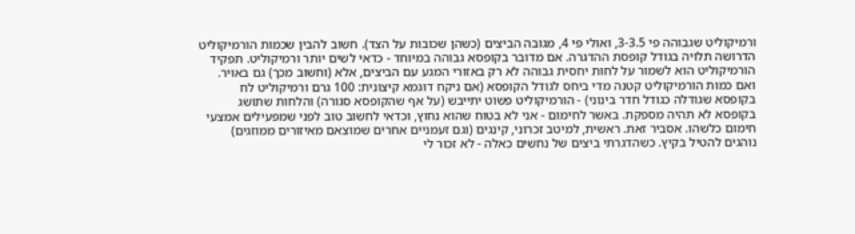ורמיקוליט שגבוהה פי 3-3.5, ואולי פי 4, מגובה הביצים (כשהן שכובות על הצד). חשוב להבין שכמות הורמיקוליט הדרושה תלויה בגודל קופסת ההדגרה. אם מדובר בקופסא גבוהה במיוחד - כדאי לשים יותר ורמיקוליט. תפקיד הורמיקוליט הוא לשמור על לחות יחסית גבוהה לא רק באזורי המגע עם הביצים, אלא (וחשוב מכך) גם באויר. ואם כמות הורמיקוליט קטנה מדי ביחס לגודל הקופסא (אם ניקח דוגמא קיצונית: 100 גרם ורמיקוליט לח בקופסא שגודלה כגודל חדר בינוני) - הורמיקוליט פשוט יתייבש (על אף שהקופסא סגורה) והלחות שתושג בקופסא לא תהיה מספקת. באשר לחימום - אני לא בטוח שהוא נחוץ, וכדאי לחשוב טוב לפני שמפעילים אמצעי חימום כלשהו. אסביר זאת. ראשית, למיטב זכרוני, קינגים (וגם זעמניים אחרים שמוצאם מאיזורים ממוזגים) נוהגים להטיל בקיץ. כשהדגרתי ביצים של נחשים כאלה - לא זכור לי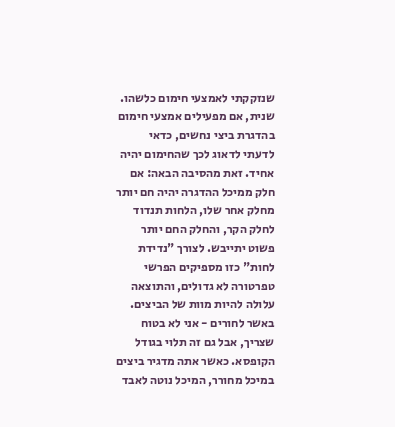שנזקקתי לאמצעי חימום כלשהו. שנית, אם מפעילים אמצעי חימום בהדגרת ביצי נחשים, כדאי לדעתי לדאוג לכך שהחימום יהיה אחיד. זאת מהסיבה הבאה: אם חלק ממיכל ההדגרה יהיה חם יותר מחלק אחר שלו, הלחות תנדוד לחלק הקר, והחלק החם יותר פשוט יתייבש. לצורך "נדידת לחות" כזו מספיקים הפרשי טפרטורה לא גדולים, והתוצאה עלולה להיות מוות של הביצים. באשר לחורים - אני לא בטוח שצריך, אבל גם זה תלוי בגודל הקופסא. כאשר אתה מדגיר ביצים במיכל מחורר, המיכל נוטה לאבד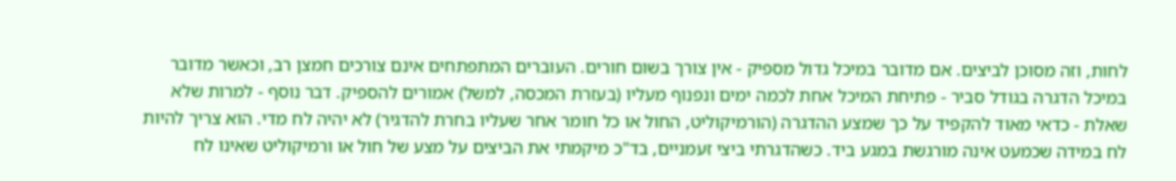לחות, וזה מסוכן לביצים. אם מדובר במיכל גדול מספיק - אין צורך בשום חורים. העוברים המתפתחים אינם צורכים חמצן רב, וכאשר מדובר במיכל הדגרה בגודל סביר - פתיחת המיכל אחת לכמה ימים ונפנוף מעליו (בעזרת המכסה, למשל) אמורים להספיק. דבר נוסף - למרות שלא שאלת - כדאי מאוד להקפיד על כך שמצע ההדגרה (הורמיקוליט, החול או כל חומר אחר שעליו בחרת להדגיר) לא יהיה לח מדי. הוא צריך להיות לח במידה שכמעט אינה מורגשת במגע ביד. כשהדגרתי ביצי זעמניים, בד"כ מיקמתי את הביצים על מצע של חול או ורמיקוליט שאינו לח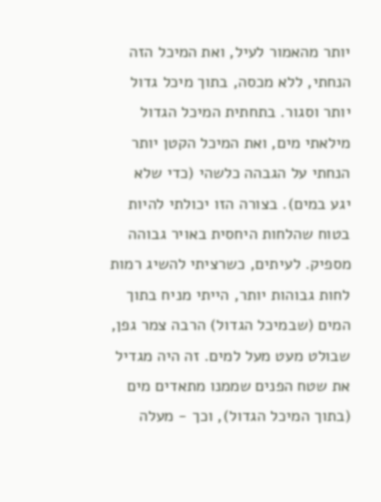יותר מהאמור לעיל, ואת המיכל הזה הנחתי, ללא מכסה, בתוך מיכל גדול יותר וסגור. בתחתית המיכל הגדול מילאתי מים, ואת המיכל הקטן יותר הנחתי על הגבהה כלשהי (כדי שלא יגע במים). בצורה הזו יכולתי להיות בטוח שהלחות היחסית באויר גבוהה מספיק. לעיתים, כשרציתי להשיג רמות לחות גבוהות יותר, הייתי מניח בתוך המים (שבמיכל הגדול) הרבה צמר גפן, שבולט מעט מעל למים. זה היה מגדיל את שטח הפנים שממנו מתאדים מים (בתוך המיכל הגדול), וכך - מעלה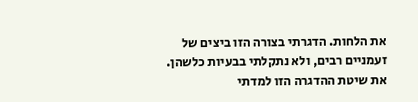את הלחות. הדגרתי בצורה הזו ביצים של זעמניים רבים, ולא נתקלתי בבעיות כלשהן. את שיטת ההדגרה הזו למדתי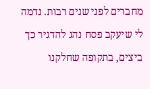מחברים לפני שנים רבות. נדמה לי שיעקב פסח נהג להדגיר כך ביצים, בתקופה שחלקנו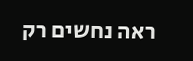ראה נחשים רק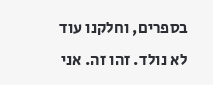בספרים, וחלקנו עוד לא נולד. זהו זה. אני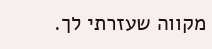מקווה שעזרתי לך.